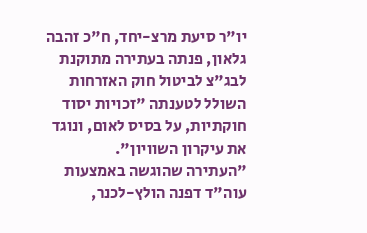יו"ר סיעת מרצ-יחד, ח"כ זהבה גלאון, פנתה בעתירה מתוקנת לבג"צ לביטול חוק האזרחות השולל לטענתה "זכויות יסוד חוקתיות, על בסיס לאום, ונוגד את עיקרון השוויון".
"העתירה שהוגשה באמצעות עוה"ד דפנה הולץ-לכנר,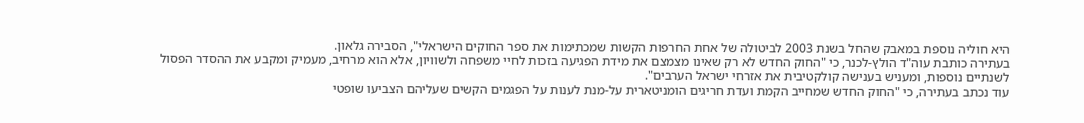היא חוליה נוספת במאבק שהחל בשנת 2003 לביטולה של אחת החרפות הקשות שמכתימות את ספר החוקים הישראלי", הסבירה גלאון.
בעתירה כותבת עוה"ד הולץ-לכנר, כי "החוק החדש לא רק שאינו מצמצם את מידת הפגיעה בזכות לחיי משפחה ולשוויון, אלא הוא מרחיב, מעמיק ומקבע את ההסדר הפסול לשנתיים נוספות, ומעניש בענישה קולקטיבית את אזרחי ישראל הערבים".
עוד נכתב בעתירה, כי "החוק החדש שמחייב הקמת ועדת חריגים הומניטארית על-מנת לענות על הפגמים הקשים שעליהם הצביעו שופטי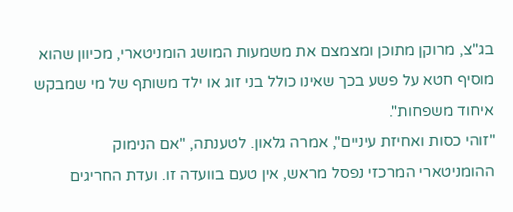בג"צ, מרוקן מתוכן ומצמצם את משמעות המושג הומניטארי, מכיוון שהוא מוסיף חטא על פשע בכך שאינו כולל בני זוג או ילד משותף של מי שמבקש איחוד משפחות".
"זוהי כסות ואחיזת עיניים", אמרה גלאון. לטענתה, "אם הנימוק ההומניטארי המרכזי נפסל מראש, אין טעם בוועדה זו. ועדת החריגים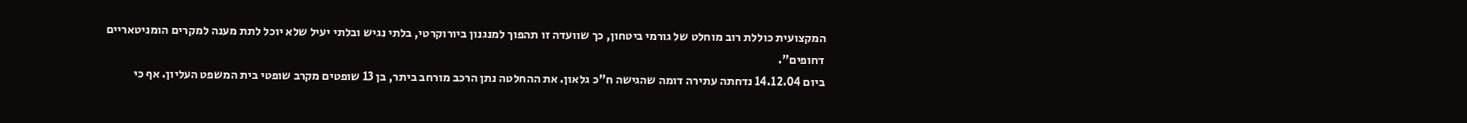המקצועית כוללת רוב מוחלט של גורמי ביטחון, כך שוועדה זו תהפוך למנגנון ביורוקרטי, בלתי נגיש ובלתי יעיל שלא יוכל לתת מענה למקרים הומניטאריים דחופים".
ביום 14.12.04 נדחתה עתירה דומה שהגישה ח"כ גלאון. את ההחלטה נתן הרכב מורחב ביתר, בן 13 שופטים מקרב שופטי בית המשפט העליון. אף כי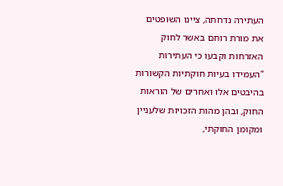העתירה נדחתה, ציינו השופטים את מורת רוחם באשר לחוק האזרחות וקבעו כי העתירות "העמידו בעיות חוקתיות הקשורות בהיבטים אלו ואחרים של הוראות החוק, ובהן מהות הזכויות שלעניין ומקומן החוקתי,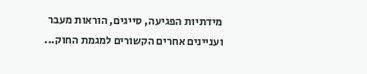מידתיות הפגיעה, סייגים, הוראות מעבר ועניינים אחרים הקשורים למגמת החוק...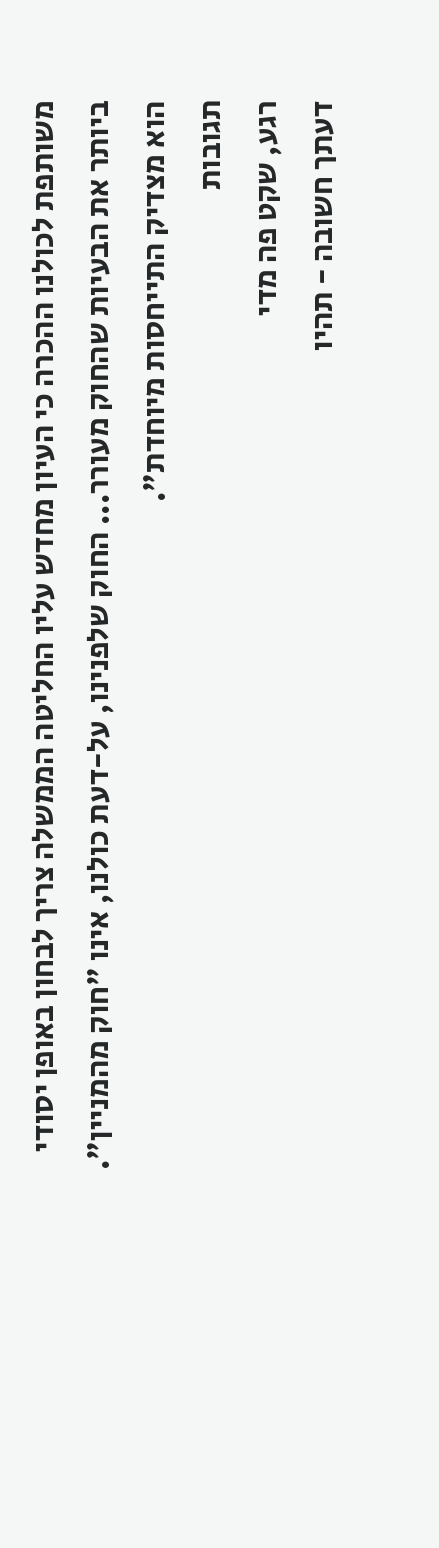משותפת לכולנו ההכרה כי העיון מחדש עליו החליטה הממשלה צריך לבחון באופן יסודי ביותר את הבעיות שהחוק מעורר... החוק שלפנינו, על-דעת כולנו, אינו "חוק מהמניין". הוא מצדיק התייחסות מיוחדת".
תגובות
רגע, שקט פה מדי
דעתך חשובה - תהיו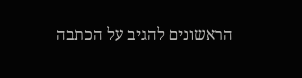הראשונים להגיב על הכתבה